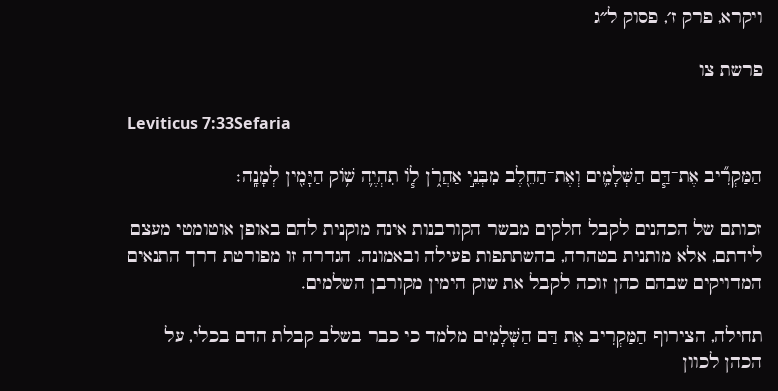ויקרא, פרק ז׳, פסוק ל״ג

פרשת צו

Leviticus 7:33Sefaria

הַמַּקְרִ֞יב אֶת־דַּ֧ם הַשְּׁלָמִ֛ים וְאֶת־הַחֵ֖לֶב מִבְּנֵ֣י אַהֲרֹ֑ן ל֧וֹ תִהְיֶ֛ה שׁ֥וֹק הַיָּמִ֖ין לְמָנָֽה׃

זכותם של הכהנים לקבל חלקים מבשר הקורבנות אינה מוקנית להם באופן אוטומטי מעצם לידתם, אלא מותנית בטהרה, בהשתתפות פעילה ובאמונה. הגדרה זו מפורטת דרך התנאים המדויקים שבהם כהן זוכה לקבל את שוק הימין מקורבן השלמים.

תחילה, הצירוף הַמַּקְרִיב אֶת דַּם הַשְּׁלָמִים מלמד כי כבר בשלב קבלת הדם בכלי, על הכהן לכוון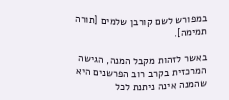במפורש לשם קורבן שלמים [תורה תמימה].

באשר לזהות מקבל המנה, הגישה המרכזית בקרב רוב הפרשנים היא שהמנה אינה ניתנת לכל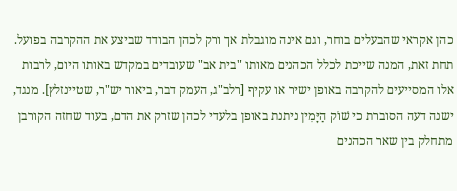כהן אקראי שהבעלים בוחר, וגם אינה מוגבלת אך ורק לכהן הבודד שביצע את ההקרבה בפועל. תחת זאת, המנה שייכת לכלל הכהנים מאותו "בית אב" שעובדים במקדש באותו היום, לרבות אלו המסייעים להקרבה באופן ישיר או עקיף [רלב"ג, העמק דבר, ביאור יש"ר, שטיינזלץ]. מנגד, ישנה דעה הסוברת כי שׁוֹק הַיָּמִין ניתנת באופן בלעדי לכהן שזרק את הדם, בעוד שחזה הקורבן מתחלק בין שאר הכהנים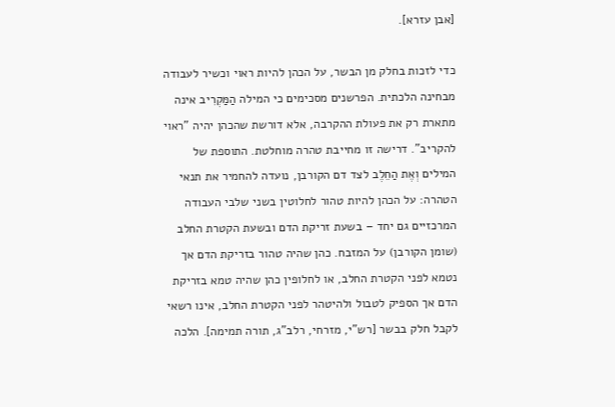[אבן עזרא].

כדי לזכות בחלק מן הבשר, על הכהן להיות ראוי וכשיר לעבודה מבחינה הלכתית. הפרשנים מסכימים כי המילה הַמַּקְרִיב אינה מתארת רק את פעולת ההקרבה, אלא דורשת שהכהן יהיה "ראוי להקריב". דרישה זו מחייבת טהרה מוחלטת. התוספת של המילים וְאֶת הַחֵלֶב לצד דם הקורבן, נועדה להחמיר את תנאי הטהרה: על הכהן להיות טהור לחלוטין בשני שלבי העבודה המרכזיים גם יחד – בשעת זריקת הדם ובשעת הקטרת החלב (שומן הקורבן) על המזבח. כהן שהיה טהור בזריקת הדם אך נטמא לפני הקטרת החלב, או לחלופין כהן שהיה טמא בזריקת הדם אך הספיק לטבול ולהיטהר לפני הקטרת החלב, אינו רשאי לקבל חלק בבשר [רש"י, מזרחי, רלב"ג, תורה תמימה]. הלכה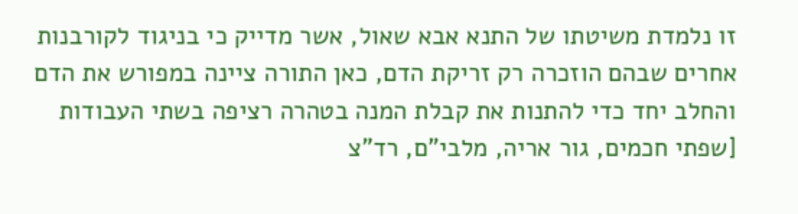זו נלמדת משיטתו של התנא אבא שאול, אשר מדייק כי בניגוד לקורבנות אחרים שבהם הוזכרה רק זריקת הדם, כאן התורה ציינה במפורש את הדם והחלב יחד כדי להתנות את קבלת המנה בטהרה רציפה בשתי העבודות [שפתי חכמים, גור אריה, מלבי"ם, רד"צ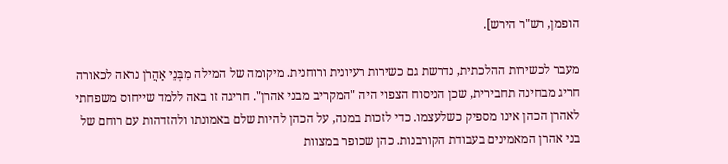הופמן, רש"ר הירש].

מעבר לכשירות ההלכתית, נדרשת גם כשירות רעיונית ורוחנית. מיקומה של המילה מִבְּנֵי אַהֲרֹן נראה לכאורה חריג מבחינה תחבירית, שכן הניסוח הצפוי היה "המקריב מבני אהרן". חריגה זו באה ללמד שייחוס משפחתי לאהרן הכהן אינו מספיק כשלעצמו. כדי לזכות במנה, על הכהן להיות שלם באמונתו ולהזדהות עם רוחם של בני אהרן המאמינים בעבודת הקורבנות. כהן שכופר במצוות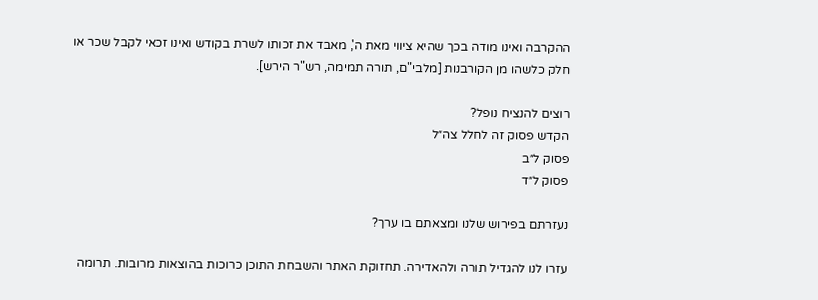ההקרבה ואינו מודה בכך שהיא ציווי מאת ה', מאבד את זכותו לשרת בקודש ואינו זכאי לקבל שכר או חלק כלשהו מן הקורבנות [מלבי"ם, תורה תמימה, רש"ר הירש].

רוצים להנציח נופל?
הקדש פסוק זה לחלל צה״ל
פסוק ל״ב
פסוק ל״ד

נעזרתם בפירוש שלנו ומצאתם בו ערך?

עזרו לנו להגדיל תורה ולהאדירה. תחזוקת האתר והשבחת התוכן כרוכות בהוצאות מרובות. תרומה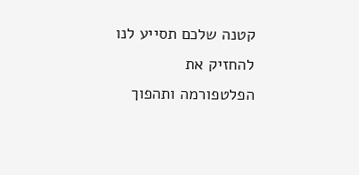קטנה שלכם תסייע לנו להחזיק את הפלטפורמה ותהפוך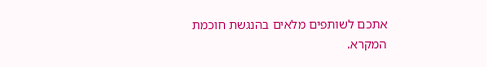אתכם לשותפים מלאים בהנגשת חוכמת המקרא.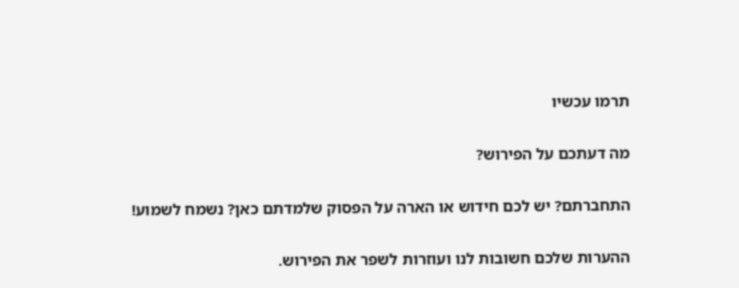תרמו עכשיו

מה דעתכם על הפירוש?

התחברתם? יש לכם חידוש או הארה על הפסוק שלמדתם כאן? נשמח לשמוע!

ההערות שלכם חשובות לנו ועוזרות לשפר את הפירוש.